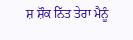ਸ਼ ਸ਼ੌਕ ਨਿੱਤ ਤੇਰਾ ਮੈਨੂੰ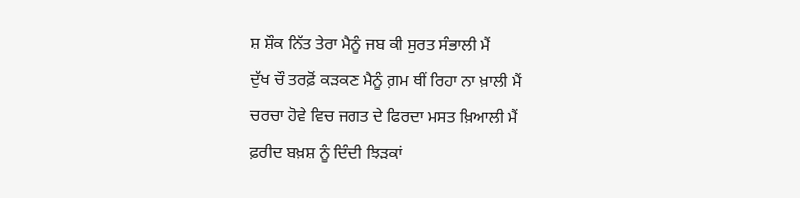ਸ਼ ਸ਼ੌਕ ਨਿੱਤ ਤੇਰਾ ਮੈਨੂੰ ਜਬ ਕੀ ਸੁਰਤ ਸੰਭਾਲੀ ਮੈਂ
ਦੁੱਖ ਚੌ ਤਰਫ਼ੋਂ ਕੜਕਣ ਮੈਨੂੰ ਗ਼ਮ ਥੀਂ ਰਿਹਾ ਨਾ ਖ਼ਾਲੀ ਮੈਂ
ਚਰਚਾ ਹੋਵੇ ਵਿਚ ਜਗਤ ਦੇ ਫਿਰਦਾ ਮਸਤ ਖ਼ਿਆਲੀ ਮੈਂ
ਫ਼ਰੀਦ ਬਖ਼ਸ਼ ਨੂੰ ਦਿੰਦੀ ਝਿੜਕਾਂ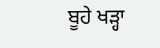ਬੂਹੇ ਖੜ੍ਹਾ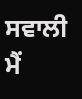ਸਵਾਲੀ ਮੈਂ